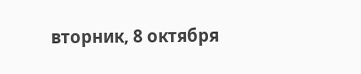вторник, 8 октября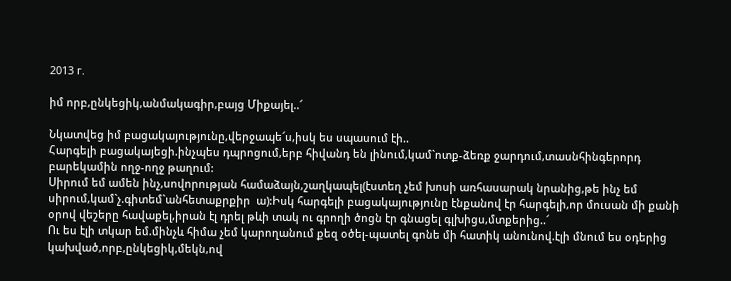2013 г.

իմ որբ,ընկեցիկ,անմակագիր,բայց Միքայել..՜

Նկատվեց իմ բացակայությունը,վերջապե՜ս,իսկ ես սպասում էի..
Հարգելի բացակայեցի.ինչպես դպրոցում,երբ հիվանդ են լինում,կամ`ոտք-ձեռք ջարդում,տասնհինգերորդ բարեկամին ողջ-ողջ թաղում:
Սիրում եմ ամեն ինչ,սովորության համաձայն,շաղկապել(էստեղ չեմ խոսի առհասարակ նրանից,թե ինչ եմ սիրում,կամ`չ.գիտեմ`անհետաքրքիր  ա):Իսկ հարգելի բացակայությունը էնքանով էր հարգելի,որ մուսան մի քանի օրով վեշերը հավաքել,իրան էլ դրել թևի տակ ու գրողի ծոցն էր գնացել գլխիցս,մտքերից..՜
Ու ես էլի տկար եմ.մինչև հիմա չեմ կարողանում քեզ օծել-պատել գոնե մի հատիկ անունով.էլի մնում ես օդերից կախված,որբ,ընկեցիկ,մեկն,ով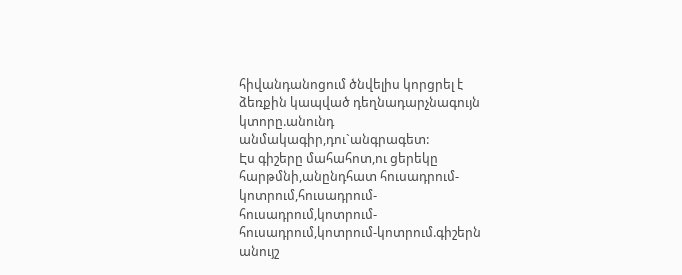հիվանդանոցում ծնվելիս կորցրել է ձեռքին կապված դեղնադարչնագույն կտորը.անունդ անմակագիր,դու`անգրագետ:
Էս գիշերը մահահոտ,ու ցերեկը հարթմնի,անընդհատ հուսադրում-կոտրում,հուսադրում-հուսադրում,կոտրում-հուսադրում,կոտրում-կոտրում.գիշերն անույշ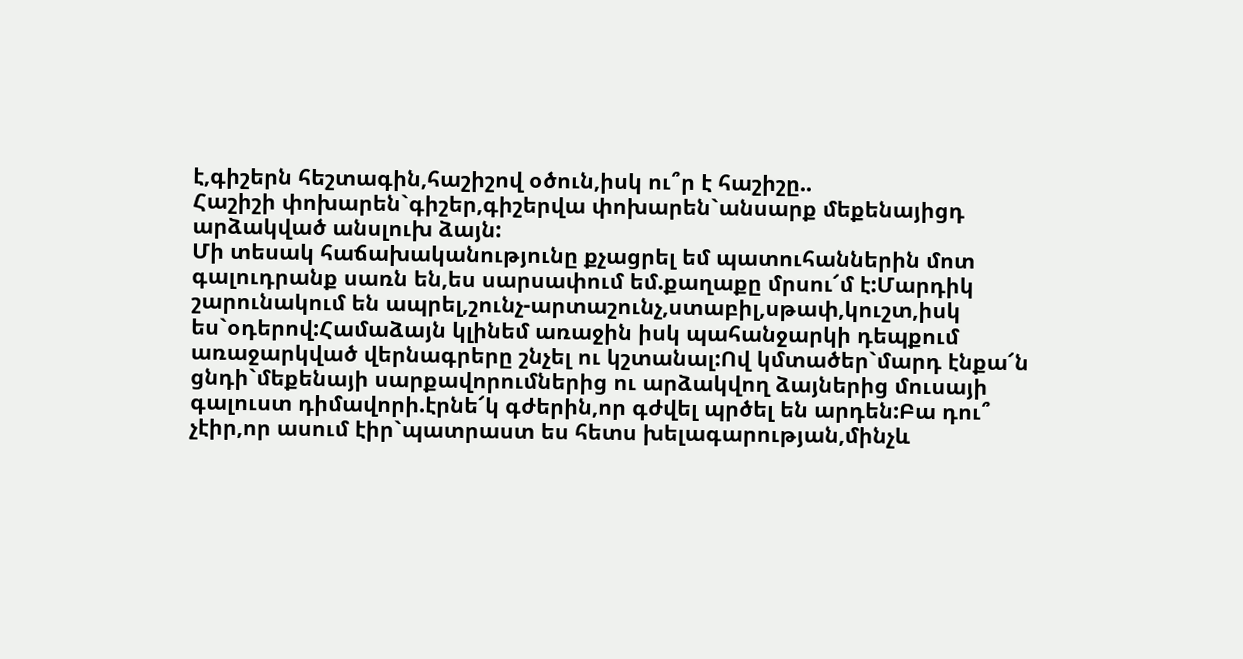է,գիշերն հեշտագին,հաշիշով օծուն,իսկ ու՞ր է հաշիշը..
Հաշիշի փոխարեն`գիշեր,գիշերվա փոխարեն`անսարք մեքենայիցդ արձակված անսլուխ ձայն:
Մի տեսակ հաճախականությունը քչացրել եմ պատուհաններին մոտ գալուդրանք սառն են,ես սարսափում եմ.քաղաքը մրսու՜մ է:Մարդիկ շարունակում են ապրել,շունչ-արտաշունչ,ստաբիլ,սթափ,կուշտ,իսկ ես`օդերով:Համաձայն կլինեմ առաջին իսկ պահանջարկի դեպքում առաջարկված վերնագրերը շնչել ու կշտանալ:Ով կմտածեր`մարդ էնքա՜ն ցնդի`մեքենայի սարքավորումներից ու արձակվող ձայներից մուսայի գալուստ դիմավորի.էրնե՜կ գժերին,որ գժվել պրծել են արդեն:Բա դու՞ չէիր,որ ասում էիր`պատրաստ ես հետս խելագարության,մինչև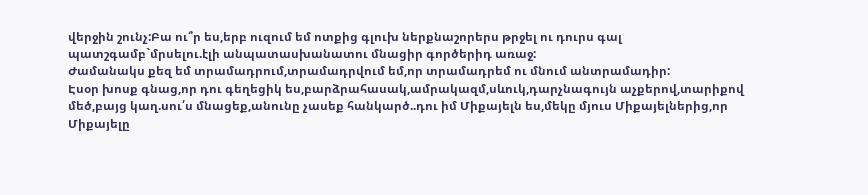վերջին շունչ:Բա ու՞ր ես,երբ ուզում եմ ոտքից գլուխ ներքնաշորերս թրջել ու դուրս գալ պատշգամբ`մրսելու.էլի անպատասխանատու մնացիր գործերիդ առաջ:
Ժամանակս քեզ եմ տրամադրում,տրամադրվում եմ,որ տրամադրեմ ու մնում անտրամադիր:
Էսօր խոսք գնաց,որ դու գեղեցիկ ես,բարձրահասակ,ամրակազմ,սևուկ,դարչնագույն աչքերով,տարիքով մեծ,բայց կաղ.սու՛ս մնացեք,անունը չասեք հանկարծ..դու իմ Միքայելն ես,մեկը մյուս Միքայելներից,որ Միքայելը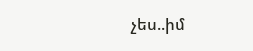չես..իմ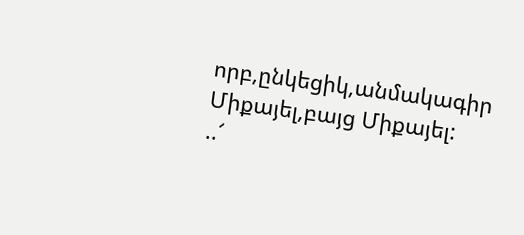որբ,ընկեցիկ,անմակագիր Միքայել,բայց Միքայել:
..՜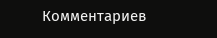Комментариев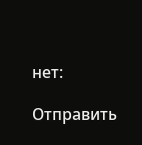нет:

Отправить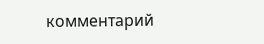комментарий